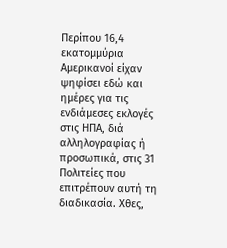Περίπου 16,4 εκατομμύρια Αμερικανοί είχαν ψηφίσει εδώ και ημέρες για τις ενδιάμεσες εκλογές στις ΗΠΑ, διά αλληλογραφίας ή προσωπικά, στις 31 Πολιτείες που επιτρέπουν αυτή τη διαδικασία. Χθες,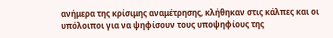ανήμερα της κρίσιμης αναμέτρησης, κλήθηκαν στις κάλπες και οι υπόλοιποι για να ψηφίσουν τους υποψηφίους της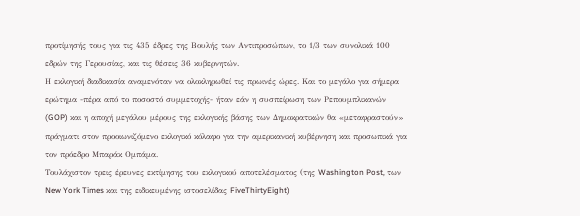προτίμησής τους για τις 435 έδρες της Βουλής των Αντιπροσώπων, το 1/3 των συνολικά 100 εδρών της Γερουσίας, και τις θέσεις 36 κυβερνητών.
Η εκλογική διαδικασία αναμενόταν να ολοκληρωθεί τις πρωινές ώρες. Και το μεγάλο για σήμερα ερώτημα -πέρα από το ποσοστό συμμετοχής- ήταν εάν η συσπείρωση των Ρεπουμπλικανών (GOP) και η αποχή μεγάλου μέρους της εκλογικής βάσης των Δημοκρατικών θα «μεταφραστούν» πράγματι στον προοιωνιζόμενο εκλογικό κόλαφο για την αμερικανική κυβέρνηση και προσωπικά για τον πρόεδρο Μπαράκ Ομπάμα.
Τουλάχιστον τρεις έρευνες εκτίμησης του εκλογικού αποτελέσματος (της Washington Post, των New York Times και της ειδικευμένης ιστοσελίδας FiveThirtyEight)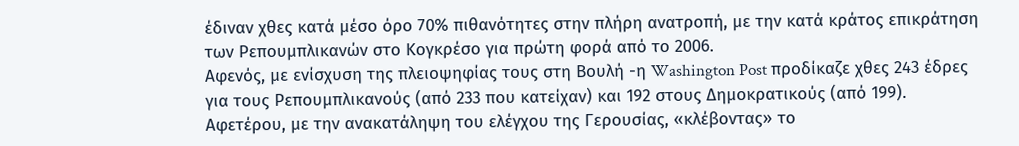έδιναν χθες κατά μέσο όρο 70% πιθανότητες στην πλήρη ανατροπή, με την κατά κράτος επικράτηση των Ρεπουμπλικανών στο Κογκρέσο για πρώτη φορά από το 2006.
Αφενός, με ενίσχυση της πλειοψηφίας τους στη Βουλή -η Washington Post προδίκαζε χθες 243 έδρες για τους Ρεπουμπλικανούς (από 233 που κατείχαν) και 192 στους Δημοκρατικούς (από 199). Αφετέρου, με την ανακατάληψη του ελέγχου της Γερουσίας, «κλέβοντας» το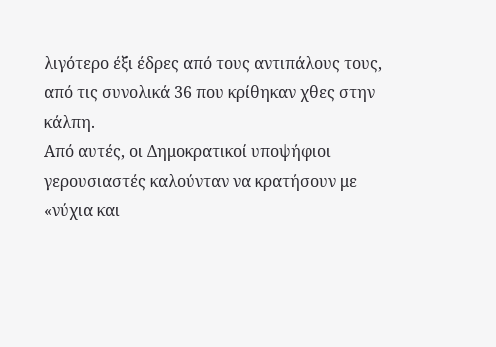λιγότερο έξι έδρες από τους αντιπάλους τους, από τις συνολικά 36 που κρίθηκαν χθες στην κάλπη.
Από αυτές, οι Δημοκρατικοί υποψήφιοι γερουσιαστές καλούνταν να κρατήσουν με «νύχια και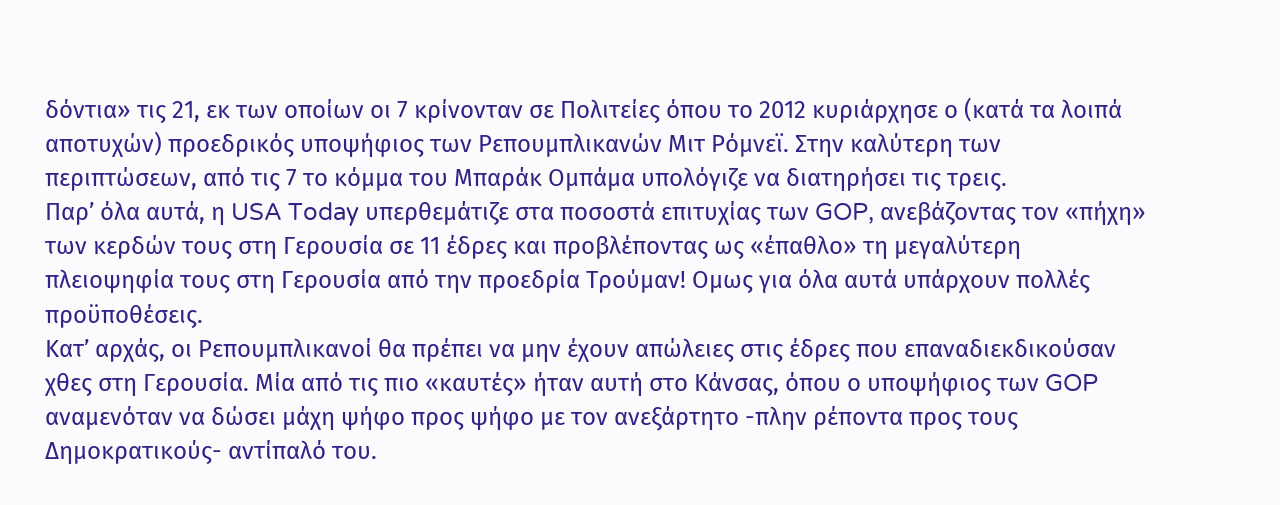δόντια» τις 21, εκ των οποίων οι 7 κρίνονταν σε Πολιτείες όπου το 2012 κυριάρχησε ο (κατά τα λοιπά αποτυχών) προεδρικός υποψήφιος των Ρεπουμπλικανών Μιτ Ρόμνεϊ. Στην καλύτερη των περιπτώσεων, από τις 7 το κόμμα του Μπαράκ Ομπάμα υπολόγιζε να διατηρήσει τις τρεις.
Παρ’ όλα αυτά, η USA Today υπερθεμάτιζε στα ποσοστά επιτυχίας των GOP, ανεβάζοντας τον «πήχη» των κερδών τους στη Γερουσία σε 11 έδρες και προβλέποντας ως «έπαθλο» τη μεγαλύτερη πλειοψηφία τους στη Γερουσία από την προεδρία Τρούμαν! Ομως για όλα αυτά υπάρχουν πολλές προϋποθέσεις.
Κατ’ αρχάς, οι Ρεπουμπλικανοί θα πρέπει να μην έχουν απώλειες στις έδρες που επαναδιεκδικούσαν χθες στη Γερουσία. Μία από τις πιο «καυτές» ήταν αυτή στο Κάνσας, όπου ο υποψήφιος των GOP αναμενόταν να δώσει μάχη ψήφο προς ψήφο με τον ανεξάρτητο -πλην ρέποντα προς τους Δημοκρατικούς- αντίπαλό του.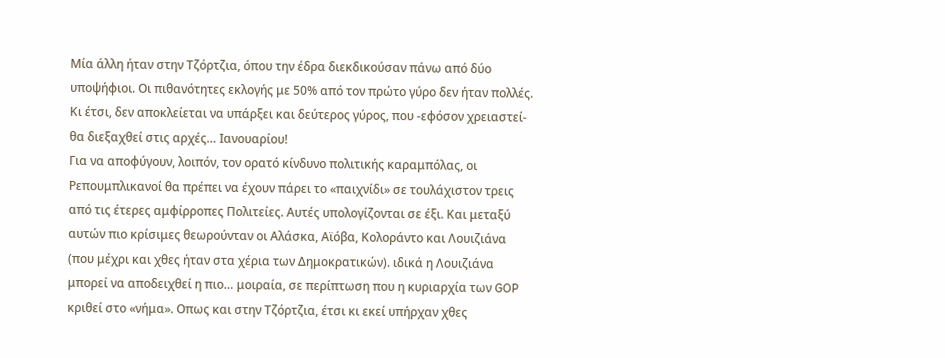Μία άλλη ήταν στην Τζόρτζια, όπου την έδρα διεκδικούσαν πάνω από δύο υποψήφιοι. Οι πιθανότητες εκλογής με 50% από τον πρώτο γύρο δεν ήταν πολλές. Κι έτσι, δεν αποκλείεται να υπάρξει και δεύτερος γύρος, που -εφόσον χρειαστεί- θα διεξαχθεί στις αρχές… Ιανουαρίου!
Για να αποφύγουν, λοιπόν, τον ορατό κίνδυνο πολιτικής καραμπόλας, οι Ρεπουμπλικανοί θα πρέπει να έχουν πάρει το «παιχνίδι» σε τουλάχιστον τρεις από τις έτερες αμφίρροπες Πολιτείες. Αυτές υπολογίζονται σε έξι. Και μεταξύ αυτών πιο κρίσιμες θεωρούνταν οι Αλάσκα, Αϊόβα, Κολοράντο και Λουιζιάνα (που μέχρι και χθες ήταν στα χέρια των Δημοκρατικών). ιδικά η Λουιζιάνα μπορεί να αποδειχθεί η πιο… μοιραία, σε περίπτωση που η κυριαρχία των GOP κριθεί στο «νήμα». Οπως και στην Τζόρτζια, έτσι κι εκεί υπήρχαν χθες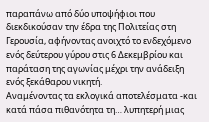παραπάνω από δύο υποψήφιοι που διεκδικούσαν την έδρα της Πολιτείας στη Γερουσία, αφήνοντας ανοιχτό το ενδεχόμενο ενός δεύτερου γύρου στις 6 Δεκεμβρίου και παράταση της αγωνίας μέχρι την ανάδειξη ενός ξεκάθαρου νικητή.
Αναμένοντας τα εκλογικά αποτελέσματα -και κατά πάσα πιθανότητα τη… λυπητερή μιας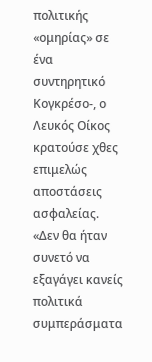πολιτικής «ομηρίας» σε ένα συντηρητικό Κογκρέσο-, ο Λευκός Οίκος κρατούσε χθες επιμελώς αποστάσεις ασφαλείας. «Δεν θα ήταν συνετό να εξαγάγει κανείς πολιτικά συμπεράσματα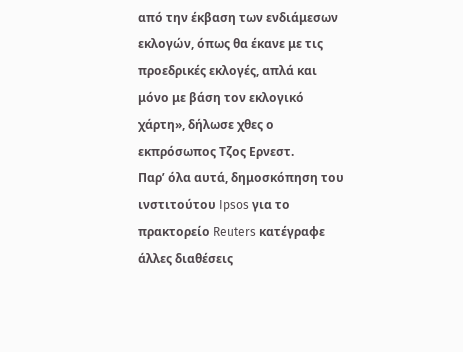από την έκβαση των ενδιάμεσων εκλογών, όπως θα έκανε με τις προεδρικές εκλογές, απλά και μόνο με βάση τον εκλογικό χάρτη», δήλωσε χθες ο εκπρόσωπος Τζος Ερνεστ.
Παρ’ όλα αυτά, δημοσκόπηση του ινστιτούτου Ipsos για το πρακτορείο Reuters κατέγραφε άλλες διαθέσεις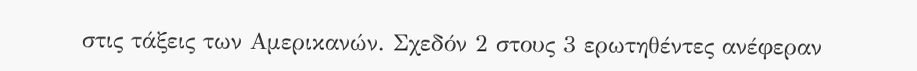στις τάξεις των Αμερικανών. Σχεδόν 2 στους 3 ερωτηθέντες ανέφεραν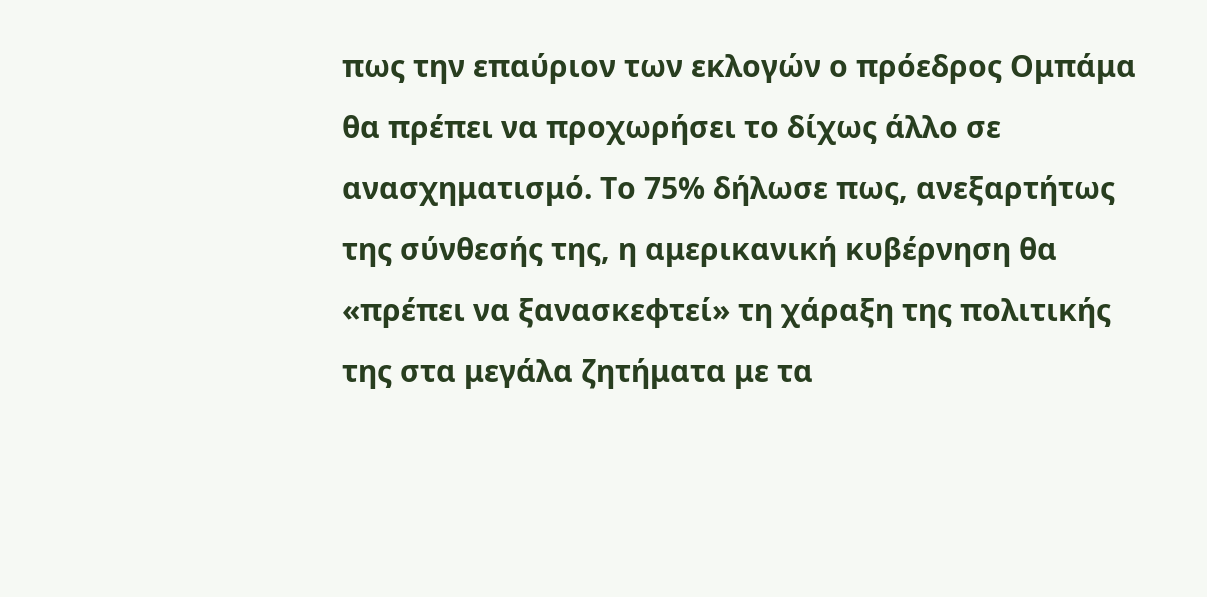πως την επαύριον των εκλογών ο πρόεδρος Ομπάμα θα πρέπει να προχωρήσει το δίχως άλλο σε ανασχηματισμό. Το 75% δήλωσε πως, ανεξαρτήτως της σύνθεσής της, η αμερικανική κυβέρνηση θα «πρέπει να ξανασκεφτεί» τη χάραξη της πολιτικής της στα μεγάλα ζητήματα με τα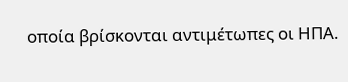οποία βρίσκονται αντιμέτωπες οι ΗΠΑ.